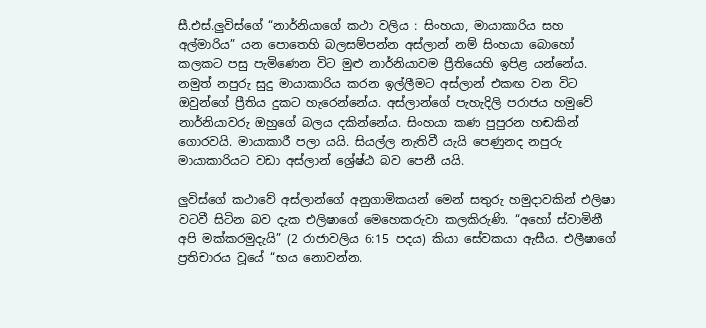සී.එස්.ලුවිස්ගේ “නාර්නියාගේ කථා වලිය : සිංහයා, මායාකාරිය සහ අල්මාරිය” යන පොතෙහි බලසම්පන්න අස්ලාන් නම් සිංහයා බොහෝ කලකට පසු පැමිණෙන විට මුළු නාර්නියාවම ප්‍රීතියෙහි ඉපිළ යන්නේය. නමුත් නපුරු සුදු මායාකාරිය කරන ඉල්ලීමට අස්ලාන් එකඟ වන විට ඔවුන්ගේ ප්‍රීතිය දුකට හැරෙන්නේය. අස්ලාන්ගේ පැහැදිලි පරාජය හමුවේ නාර්නියාවරු ඔහුගේ බලය දකින්නේය. සිංහයා කණ පුපුරන හඬකින් ගොරවයි. මායාකාරී පලා යයි. සියල්ල නැතිවී යැයි පෙණුනද නපුරු මායාකාරියට වඩා අස්ලාන් ශ්‍රේෂ්ඨ බව පෙනී යයි.

ලුවිස්ගේ කථාවේ අස්ලාන්ගේ අනුගාමිකයන් මෙන් සතුරු හමුදාවකින් එලිෂා වටවී සිටින බව දැක එලිෂාගේ මෙහෙකරුවා කලකිරුණි. “අහෝ ස්වාමිනී අපි මක්කරමුදැයි” (2 රාජාවලිය 6:15 පදය) කියා සේවකයා ඇසීය. එලීෂාගේ ප්‍රතිචාරය වූයේ “භය නොවන්න.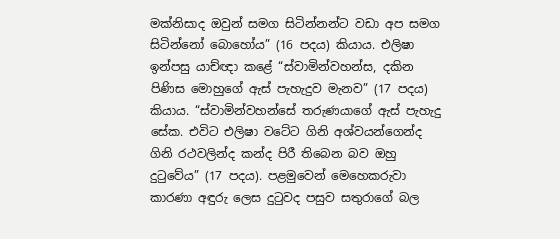මක්නිසාද ඔවුන් සමග සිටින්නන්ට වඩා අප සමග සිටින්නෝ බොහෝය” (16 පදය) කියාය. එලිෂා ඉන්පසු යාච්ඥා කළේ “ස්වාමින්වහන්ස, දකින පිණිස මොහුගේ ඇස් පැහැදුව මැනව” (17 පදය) කියාය. “ස්වාමින්වහන්සේ තරුණයාගේ ඇස් පැහැදු සේක. එවිට එලිෂා වටේට ගිනි අශ්වයන්ගෙන්ද ගිනි රථවලින්ද කන්ද පිරී තිබෙන බව ඔහු දුටුවේය” (17 පදය). පළමුවෙන් මෙහෙකරුවා කාරණා අඳුරු ලෙස දුටුවද පසුව සතුරාගේ බල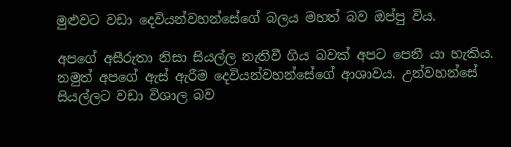මුළුවට වඩා දෙවියන්වහන්සේගේ බලය මහත් බව ඔප්පු විය.

අපගේ අසීරුතා නිසා සියල්ල නැතිවී ගිය බවක් අපට පෙනී යා හැකිය. නමුත් අපගේ ඇස් ඇරීම දෙවියන්වහන්සේගේ ආශාවය. උන්වහන්සේ සියල්ලට වඩා විශාල බව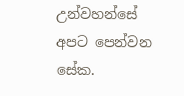උන්වහන්සේ අපට පෙන්වන සේක.